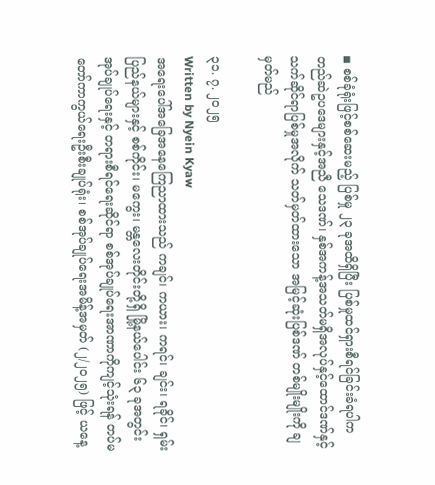◾ စစ်ခုံရုံးဖြင့်စစ်ဆေးမည့် ပြစ်မှု ၂၃ ခုအထိရှိပြီး ပြစ်မှုထင်ရှားစီရင်ခြင်းခံရပါက တည်ဆဲဥပဒေများနှင့်အညီ သေဒဏ်၊ နှစ်အကန့်အသတ်မရှိအလုပ်နှင့်ထောင်ဒဏ်နှင့် သက်ဆိုင်ရာပြစ်မှုအလိုက် သတ်မှတ်ထားသော အမြင့်ဆုံးပြစ်ဒဏ် တစ်မျိုးမျိုးကို ချမှတ်မည်

၃၁. ၇. ၂၀၂၅
Written by Nyein Kyaw
အရေးပေါ်အခြေအနေကြေညာထားသည် ကချင်၊ ကယား၊ ကရင်၊ ချင်း၊ ရခိုင်၊ ရှမ်းပြည်နယ်များနှင့် စစ်ကိုင်း၊ မကွေး၊ မန္တလေးတိုင်းတို့ရှိ မြို့နယ်ပေါင်း ၆၃ ခုအတွင်း အုပ်ချုပ်ရေးနှင့် တရားစီရင်ရေးဆိုင်ရာ စစ်အုပ်ချုပ်ရေးအာဏာကိုကျင့်သုံးရန် တပ်မတော်ကာကွယ်ရေးဦးစီးချုပ်ရုံး၊ စစ်အုပ်ချုပ်ရေးအမိန့်အမှတ် (၂/၂၀၂၅) ဖြင့် ယနေ့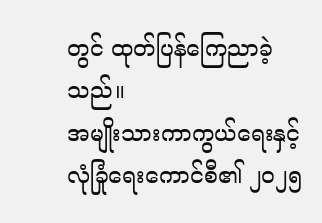တွင် ထုတ်ပြန်ကြေညာခဲ့သည်။
အမျိုးသားကာကွယ်ရေးနှင့် လုံခြုံရေးကောင်စီ၏ ၂ဝ၂၅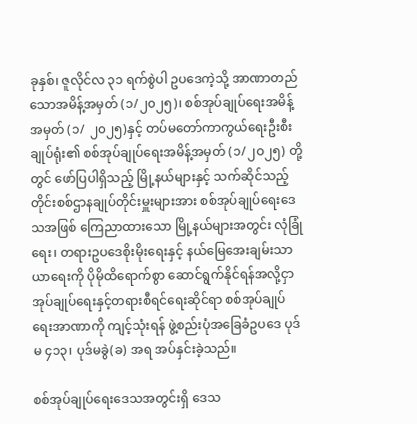ခုနှစ်၊ ဇူလိုင်လ ၃၁ ရက်စွဲပါ ဥပဒေကဲ့သို့ အာဏာတည်သောအမိန့်အမှတ် (၁/၂၀၂၅)၊ စစ်အုပ်ချုပ်ရေးအမိန့်အမှတ် (၁/ ၂၀၂၅)နှင့် တပ်မတော်ကာကွယ်ရေးဦးစီးချုပ်ရုံး၏ စစ်အုပ်ချုပ်ရေးအမိန့်အမှတ် (၁/၂ဝ၂၅) တို့တွင် ဖော်ပြပါရှိသည့် မြို့နယ်များနှင့် သက်ဆိုင်သည့် တိုင်းစစ်ဌာနချုပ်တိုင်းမှူးများအား စစ်အုပ်ချုပ်ရေးဒေသအဖြစ် ကြေညာထားသော မြို့နယ်များအတွင်း လုံခြုံရေး၊ တရားဥပဒေစိုးမိုးရေးနှင့် နယ်မြေအေးချမ်းသာယာရေးကို ပိုမိုထိရောက်စွာ ဆောင်ရွက်နိုင်ရန်အလို့ငှာ အုပ်ချုပ်ရေးနှင့်တရားစီရင်ရေးဆိုင်ရာ စစ်အုပ်ချုပ်ရေးအာဏာကို ကျင့်သုံးရန် ဖွဲ့စည်းပုံအခြေခံဥပဒေ ပုဒ်မ ၄၁၃၊ ပုဒ်မခွဲ(ခ) အရ အပ်နှင်းခဲ့သည်။

စစ်အုပ်ချုပ်ရေးဒေသအတွင်းရှိ ဒေသ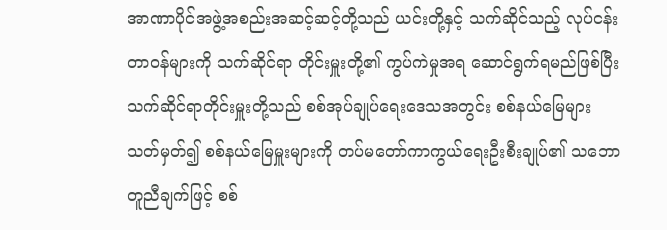အာဏာပိုင်အဖွဲ့အစည်းအဆင့်ဆင့်တို့သည် ယင်းတို့နှင့် သက်ဆိုင်သည့် လုပ်ငန်းတာဝန်များကို သက်ဆိုင်ရာ တိုင်းမှူးတို့၏ ကွပ်ကဲမှုအရ ဆောင်ရွက်ရမည်ဖြစ်ပြီး သက်ဆိုင်ရာတိုင်းမှူးတို့သည် စစ်အုပ်ချုပ်ရေးဒေသအတွင်း စစ်နယ်မြေများ သတ်မှတ်၍ စစ်နယ်မြေမှူးများကို တပ်မတော်ကာကွယ်ရေးဦးစီးချုပ်၏ သဘောတူညီချက်ဖြင့် စစ်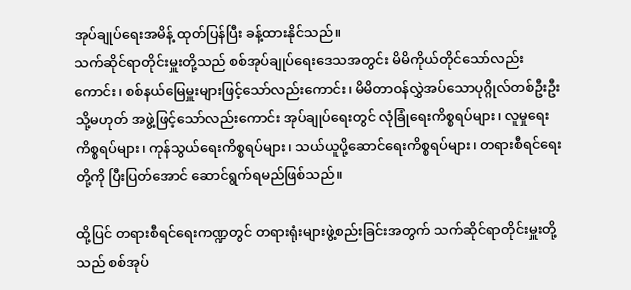အုပ်ချုပ်ရေးအမိန့် ထုတ်ပြန်ပြီး ခန့်ထားနိုင်သည်။
သက်ဆိုင်ရာတိုင်းမှူးတို့သည် စစ်အုပ်ချုပ်ရေးဒေသအတွင်း မိမိကိုယ်တိုင်သော်လည်းကောင်း၊ စစ်နယ်မြေမှူးများဖြင့်သော်လည်းကောင်း၊ မိမိတာဝန်လွှဲအပ်သောပုဂ္ဂိုလ်တစ်ဦးဦး သို့မဟုတ် အဖွဲ့ဖြင့်သော်လည်းကောင်း အုပ်ချုပ်ရေးတွင် လုံခြုံရေးကိစ္စရပ်များ၊ လူမှုရေးကိစ္စရပ်များ၊ ကုန်သွယ်ရေးကိစ္စရပ်များ၊ သယ်ယူပို့ဆောင်ရေးကိစ္စရပ်များ၊ တရားစီရင်ရေးတို့ကို ပြီးပြတ်အောင် ဆောင်ရွက်ရမည်ဖြစ်သည်။

ထို့ပြင် တရားစီရင်ရေးကဏ္ဍတွင် တရားရုံးများဖွဲ့စည်းခြင်းအတွက် သက်ဆိုင်ရာတိုင်းမှူးတို့သည် စစ်အုပ်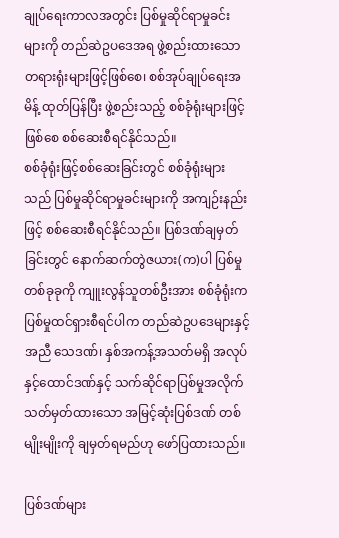ချုပ်ရေးကာလအတွင်း ပြစ်မှုဆိုင်ရာမှုခင်းများကို တည်ဆဲဥပဒေအရ ဖွဲ့စည်းထားသော တရားရုံးများဖြင့်ဖြစ်စေ၊ စစ်အုပ်ချုပ်ရေးအမိန့် ထုတ်ပြန်ပြီး ဖွဲ့စည်းသည့် စစ်ခုံရုံးများဖြင့်ဖြစ်စေ စစ်ဆေးစီရင်နိုင်သည်။
စစ်ခုံရုံးဖြင့်စစ်ဆေးခြင်းတွင် စစ်ခုံရုံးများသည် ပြစ်မှုဆိုင်ရာမှုခင်းများကို အကျဉ်းနည်းဖြင့် စစ်ဆေးစီရင်နိုင်သည်။ ပြစ်ဒဏ်ချမှတ်ခြင်းတွင် နောက်ဆက်တွဲဇယား(က)ပါ ပြစ်မှုတစ်ခုခုကို ကျူးလွန်သူတစ်ဦးအား စစ်ခုံရုံးကပြစ်မှုထင်ရှားစီရင်ပါက တည်ဆဲဥပဒေများနှင့်အညီ သေဒဏ်၊ နှစ်အကန့်အသတ်မရှိ အလုပ်နှင့်ထောင်ဒဏ်နှင့် သက်ဆိုင်ရာပြစ်မှုအလိုက် သတ်မှတ်ထားသော အမြင့်ဆုံးပြစ်ဒဏ် တစ်မျိုးမျိုးကို ချမှတ်ရမည်ဟု ဖော်ပြထားသည်။

ပြစ်ဒဏ်များ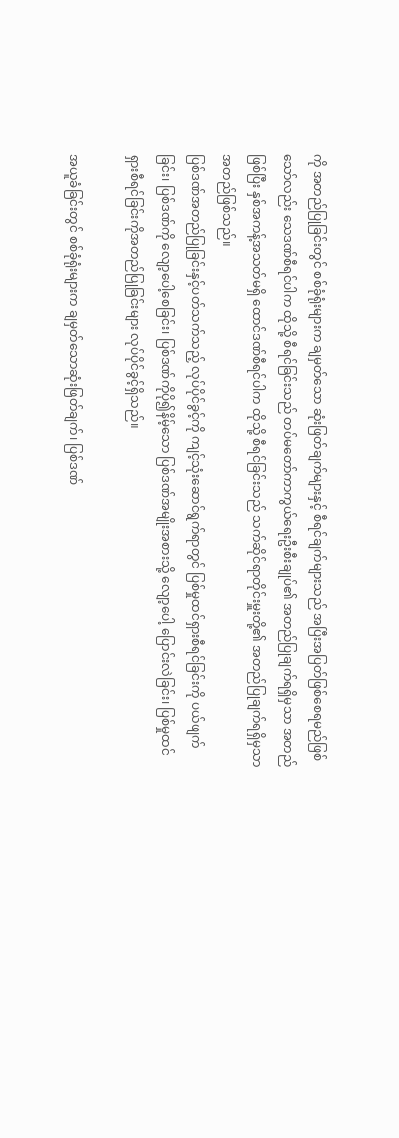ကို အတည်ပြုခြင်းတွင် စစ်ခုံရုံးများက ချမှတ်သော ဆုံးဖြတ်ချက်များနှင့် စီရင်ချက်များသည် အပြီးအပြတ်ဖြစ်စေရမည်ဖြစ်သော်လည်း သေဒဏ်စီရင်ပါက ထိုသို့ စီရင်ခြင်းသည် တပ်မတော်ကာကွယ်ရေးဦးစီးချုပ်၏ အတည်ပြုချက်ရရှိမှသာ အတည်ဖြစ်ပြီး နှစ်အကန့်အသတ်မရှိ ထောင်ဒဏ်စီရင်ပါက ထိုသို့ စီရင်ခြင်းသည် သက်ဆိုင်ရာတိုင်းမှူးတို့၏ အတည်ပြုချက်ရရှိမှသာ အတည်ဖြစ်သည်။
ပြစ်ဒဏ်အတည်ပြုခြင်းနှင့်ပတ်သက်သည့် လုပ်ပိုင်ခွင့်ကို ကျင့်သုံးဆောင်ရွက်ရာတွင် ပြစ်မှုထင်ရှားစီရင်ခြင်းကို ပယ်ဖျက်ခြင်း၊ ပြစ်ဒဏ်ကို လျော့ပေါ့စေခြင်း၊ ပြစ်ဒဏ်ကိုပို၍နိမ့်သော ပြစ်ဒဏ်အမျိုးအစားသို့ လျော့ပေါ့ ပြောင်းလဲခြင်း၊ ပြစ်မှုထင်ရှားစီရင်ခြင်းကိုအတည်ပြုခြင်းများ လုပ်ပိုင်ခွင့်ရှိသည်။

အယူခံခြင်းတွင် စစ်ခုံရုံးများက ချမှတ်သောဆုံးဖြတ်ချက်၊ ပြစ်ဒဏ်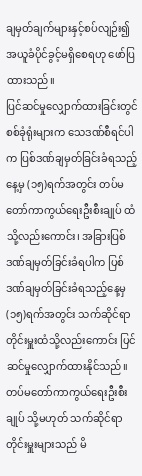ချမှတ်ချက်များနှင့်စပ်လျဉ်း၍ အယူခံပိုင်ခွင့်မရှိစေရဟု ဖော်ပြထားသည်။
ပြင်ဆင်မှုလျှောက်ထားခြင်းတွင် စစ်ခုံရုံးများက သေဒဏ်စီရင်ပါက ပြစ်ဒဏ်ချမှတ်ခြင်းခံရသည့်နေ့မှ (၁၅)ရက်အတွင်း တပ်မတော်ကာကွယ်ရေးဦးစီးချုပ် ထံသို့လည်းကောင်း၊ အခြားပြစ်ဒဏ်ချမှတ်ခြင်းခံရပါက ပြစ်ဒဏ်ချမှတ်ခြင်းခံရသည့်နေ့မှ(၁၅)ရက်အတွင်း သက်ဆိုင်ရာတိုင်းမှူးထံသို့လည်းကောင်း ပြင်ဆင်မှုလျှောက်ထားနိုင်သည်။ တပ်မတော်ကာကွယ်ရေးဦးစီးချုပ် သို့မဟုတ် သက်ဆိုင်ရာတိုင်းမှူးများသည် မိ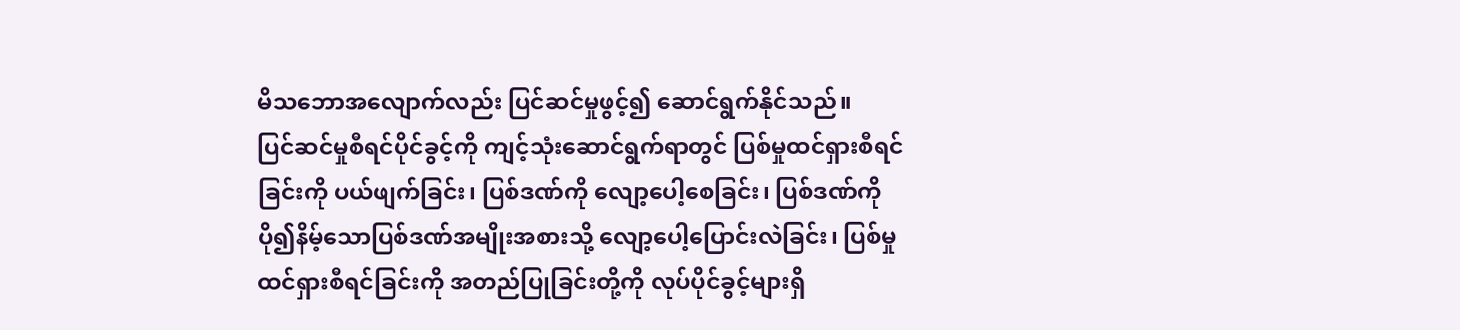မိသဘောအလျောက်လည်း ပြင်ဆင်မှုဖွင့်၍ ဆောင်ရွက်နိုင်သည်။
ပြင်ဆင်မှုစီရင်ပိုင်ခွင့်ကို ကျင့်သုံးဆောင်ရွက်ရာတွင် ပြစ်မှုထင်ရှားစီရင်ခြင်းကို ပယ်ဖျက်ခြင်း၊ ပြစ်ဒဏ်ကို လျော့ပေါ့စေခြင်း၊ ပြစ်ဒဏ်ကို ပို၍နိမ့်သောပြစ်ဒဏ်အမျိုးအစားသို့ လျော့ပေါ့ပြောင်းလဲခြင်း၊ ပြစ်မှုထင်ရှားစီရင်ခြင်းကို အတည်ပြုခြင်းတို့ကို လုပ်ပိုင်ခွင့်များရှိ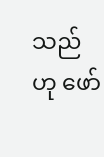သည်ဟု ဖော်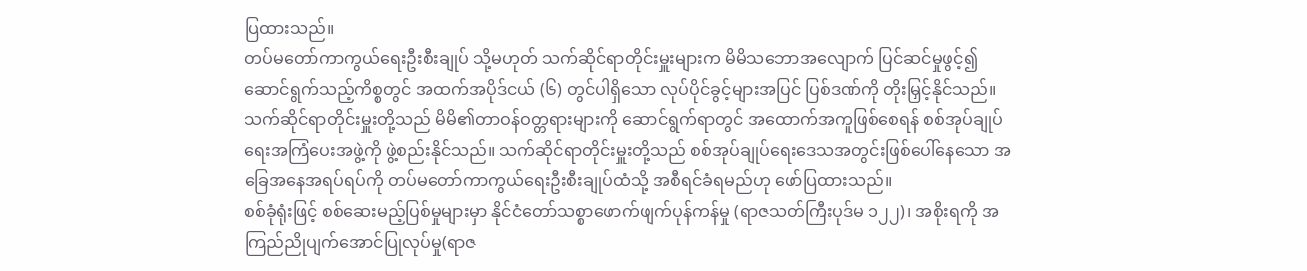ပြထားသည်။
တပ်မတော်ကာကွယ်ရေးဦးစီးချုပ် သို့မဟုတ် သက်ဆိုင်ရာတိုင်းမှူးများက မိမိသဘောအလျောက် ပြင်ဆင်မှုဖွင့်၍ ဆောင်ရွက်သည့်ကိစ္စတွင် အထက်အပိုဒ်ငယ် (၆) တွင်ပါရှိသော လုပ်ပိုင်ခွင့်များအပြင် ပြစ်ဒဏ်ကို တိုးမြှင့်နိုင်သည်။
သက်ဆိုင်ရာတိုင်းမှူးတို့သည် မိမိ၏တာဝန်ဝတ္တရားများကို ဆောင်ရွက်ရာတွင် အထောက်အကူဖြစ်စေရန် စစ်အုပ်ချုပ်ရေးအကြံပေးအဖွဲ့ကို ဖွဲ့စည်းနိုင်သည်။ သက်ဆိုင်ရာတိုင်းမှူးတို့သည် စစ်အုပ်ချုပ်ရေးဒေသအတွင်းဖြစ်ပေါ်နေသော အခြေအနေအရပ်ရပ်ကို တပ်မတော်ကာကွယ်ရေးဦးစီးချုပ်ထံသို့ အစီရင်ခံရမည်ဟု ဖော်ပြထားသည်။
စစ်ခုံရုံးဖြင့် စစ်ဆေးမည့်ပြစ်မှုများမှာ နိုင်ငံတော်သစ္စာဖောက်ဖျက်ပုန်ကန်မှု (ရာဇသတ်ကြီးပုဒ်မ ၁၂၂)၊ အစိုးရကို အကြည်ညိုပျက်အောင်ပြုလုပ်မှု(ရာဇ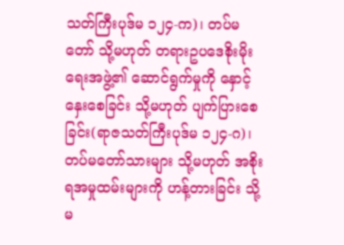သတ်ကြီးပုဒ်မ ၁၂၄-က)၊ တပ်မတော် သို့မဟုတ် တရားဥပဒေစိုးမိုးရေးအဖွဲ့၏ ဆောင်ရွက်မှုကို နှောင့်နှေးစေခြင်း သို့မဟုတ် ပျက်ပြားစေခြင်း(ရာဇသတ်ကြီးပုဒ်မ ၁၂၄-ဂ)၊ တပ်မတော်သားများ သို့မဟုတ် အစိုးရအမှုထမ်းများကို ဟန့်တားခြင်း သို့မ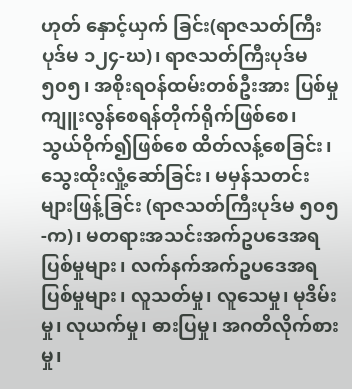ဟုတ် နှောင့်ယှက် ခြင်း(ရာဇသတ်ကြီးပုဒ်မ ၁၂၄-ဃ)၊ ရာဇသတ်ကြီးပုဒ်မ ၅၀၅၊ အစိုးရဝန်ထမ်းတစ်ဦးအား ပြစ်မှုကျူးလွန်စေရန်တိုက်ရိုက်ဖြစ်စေ၊ သွယ်ဝိုက်၍ဖြစ်စေ ထိတ်လန့်စေခြင်း၊ သွေးထိုးလှုံ့ဆော်ခြင်း၊ မမှန်သတင်းများဖြန့်ခြင်း (ရာဇသတ်ကြီးပုဒ်မ ၅၀၅-က)၊ မတရားအသင်းအက်ဥပဒေအရပြစ်မှုများ၊ လက်နက်အက်ဥပဒေအရပြစ်မှုများ၊ လူသတ်မှု၊ လူသေမှု၊ မုဒိမ်းမှု၊ လုယက်မှု၊ ဓားပြမှု၊ အဂတိလိုက်စားမှု၊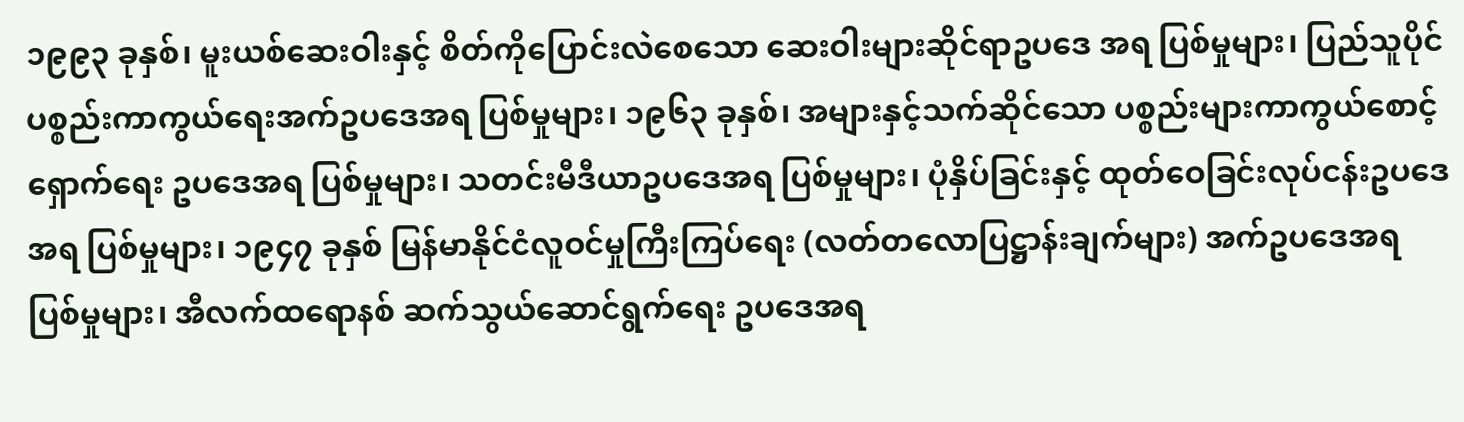၁၉၉၃ ခုနှစ်၊ မူးယစ်ဆေးဝါးနှင့် စိတ်ကိုပြောင်းလဲစေသော ဆေးဝါးများဆိုင်ရာဥပဒေ အရ ပြစ်မှုများ၊ ပြည်သူပိုင်ပစ္စည်းကာကွယ်ရေးအက်ဥပဒေအရ ပြစ်မှုများ၊ ၁၉၆၃ ခုနှစ်၊ အများနှင့်သက်ဆိုင်သော ပစ္စည်းများကာကွယ်စောင့်ရှောက်ရေး ဥပဒေအရ ပြစ်မှုများ၊ သတင်းမီဒီယာဥပဒေအရ ပြစ်မှုများ၊ ပုံနှိပ်ခြင်းနှင့် ထုတ်ဝေခြင်းလုပ်ငန်းဥပဒေအရ ပြစ်မှုများ၊ ၁၉၄၇ ခုနှစ် မြန်မာနိုင်ငံလူဝင်မှုကြီးကြပ်ရေး (လတ်တလောပြဋ္ဌာန်းချက်များ) အက်ဥပဒေအရ ပြစ်မှုများ၊ အီလက်ထရောနစ် ဆက်သွယ်ဆောင်ရွက်ရေး ဥပဒေအရ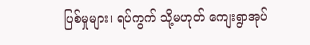ပြစ်မှုများ၊ ရပ်ကွက် သို့မဟုတ် ကျေးရွာအုပ်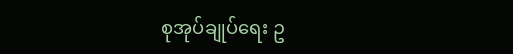စုအုပ်ချုပ်ရေး ဥ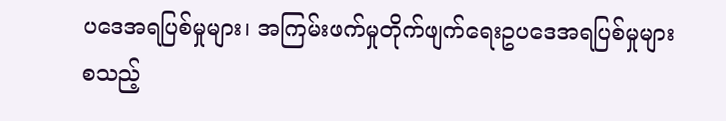ပဒေအရပြစ်မှုများ၊ အကြမ်းဖက်မှုတိုက်ဖျက်ရေးဥပဒေအရပြစ်မှုများ စသည့်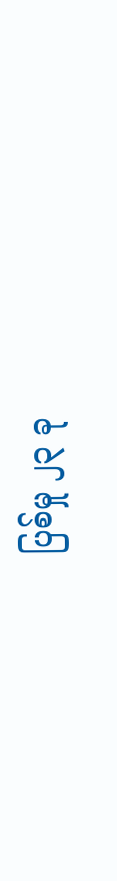ပြစ်မှု ၂၃ ခု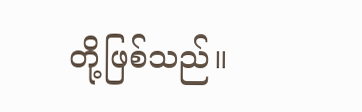တို့ဖြစ်သည်။